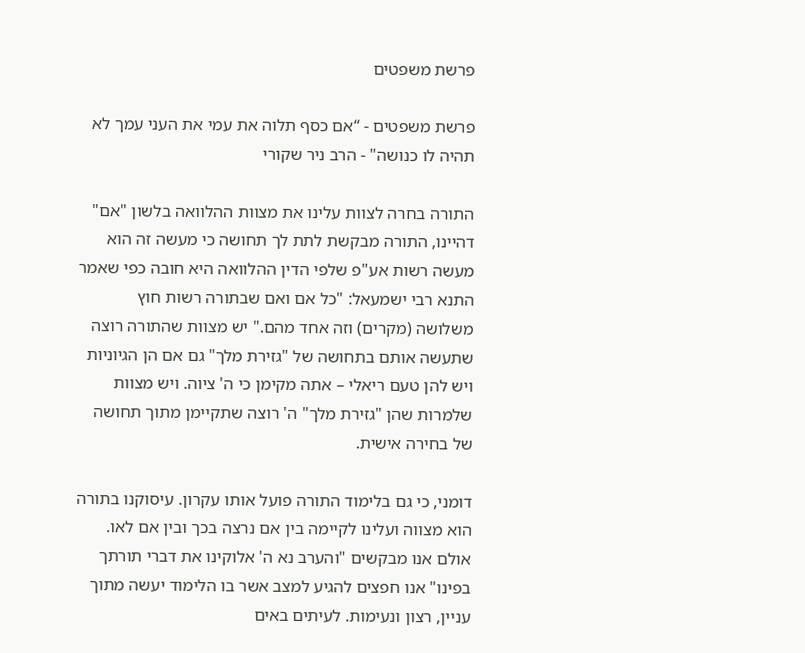פרשת משפטים

פרשת משפטים - “אם כסף תלוה את עמי את העני עמך לא תהיה לו כנושה" - הרב ניר שקורי

התורה בחרה לצוות עלינו את מצוות ההלוואה בלשון "אם" דהיינו, התורה מבקשת לתת לך תחושה כי מעשה זה הוא מעשה רשות אע"פ שלפי הדין ההלוואה היא חובה כפי שאמר התנא רבי ישמעאל: "כל אם ואם שבתורה רשות חוץ משלושה (מקרים) וזה אחד מהם." יש מצוות שהתורה רוצה שתעשה אותם בתחושה של "גזירת מלך" גם אם הן הגיוניות ויש להן טעם ריאלי – אתה מקימן כי ה' ציוה. ויש מצוות שלמרות שהן "גזירת מלך" ה' רוצה שתקיימן מתוך תחושה של בחירה אישית.

דומני, כי גם בלימוד התורה פועל אותו עקרון. עיסוקנו בתורה הוא מצווה ועלינו לקיימה בין אם נרצה בכך ובין אם לאו. אולם אנו מבקשים "והערב נא ה' אלוקינו את דברי תורתך בפינו" אנו חפצים להגיע למצב אשר בו הלימוד יעשה מתוך עניין, רצון ונעימות. לעיתים באים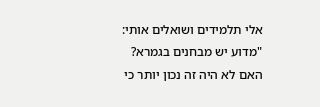אלי תלמידים ושואלים אותי: "מדוע יש מבחנים בגמרא? האם לא היה זה נכון יותר כי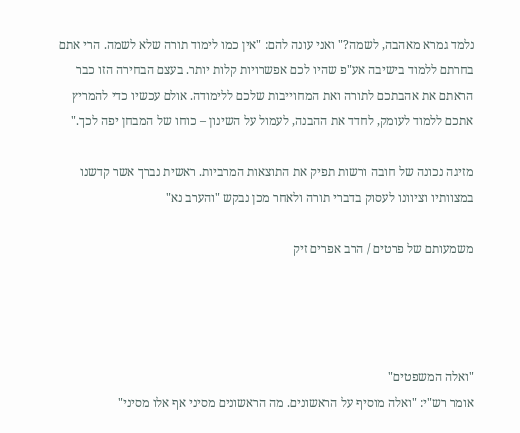נלמד גמרא מאהבה, לשמה?" ואני עונה להם: "אין כמו לימוד תורה שלא לשמה. הרי אתם בחרתם ללמוד בישיבה אע"פ שהיו לכם אפשרויות קלות יותר. בעצם הבחירה הזו כבר הראתם את אהבתכם לתורה ואת המחוייבות שלכם ללימודה. אולם עכשיו כדי להמריץ אתכם ללמוד לעומק, לחדד את ההבנה, לעמול על השינון – כוחו של המבחן יפה לכך."

מזיגה נכונה של חובה ורשות תפיק את התוצאות המרביות. ראשית נברך אשר קדשנו במצוותיו וציוונו לעסוק בדברי תורה ולאחר מכן נבקש "והערב נא"

משמעותם של פרטים / הרב אפרים זיק




"ואלה המשפטים"
אומר רש"י: "ואלה מוסיף על הראשונים. מה הראשונים מסיני אף אלו מסיני"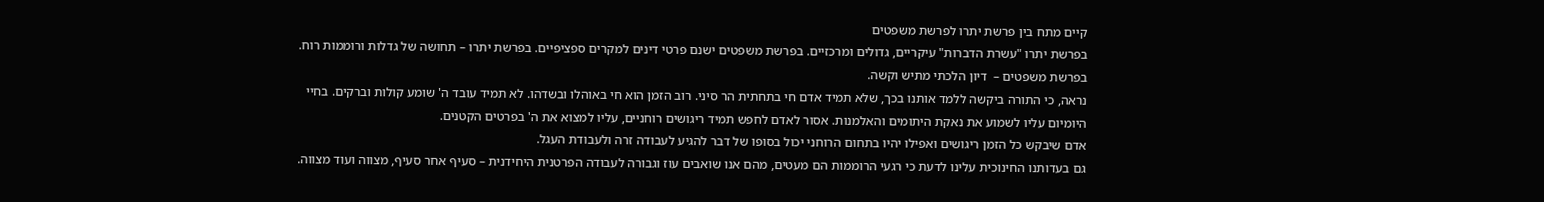קיים מתח בין פרשת יתרו לפרשת משפטים
בפרשת יתרו "עשרת הדברות" עיקריים, גדולים ומרכזיים. בפרשת משפטים ישנם פרטי דינים למקרים ספציפיים. בפרשת יתרו – תחושה של גדלות ורוממות רוח. בפרשת משפטים –  דיון הלכתי מתיש וקשה.
נראה, כי התורה ביקשה ללמד אותנו בכך, שלא תמיד אדם חי בתחתית הר סיני. רוב הזמן הוא חי באוהלו ובשדהו. לא תמיד עובד ה' שומע קולות וברקים. בחיי היומיום עליו לשמוע את נאקת היתומים והאלמנות. אסור לאדם לחפש תמיד ריגושים רוחניים, עליו למצוא את ה' בפרטים הקטנים.
אדם שיבקש כל הזמן ריגושים ואפילו יהיו בתחום הרוחני יכול בסופו של דבר להגיע לעבודה זרה ולעבודת העגל.
גם בעדותנו החינוכית עלינו לדעת כי רגעי הרוממות הם מעטים, מהם אנו שואבים עוז וגבורה לעבודה הפרטנית היחידנית – סעיף אחר סעיף, מצווה ועוד מצווה.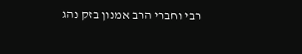רבי וחברי הרב אמנון בזק נהג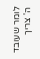לומר שעובד ה' צריך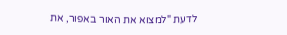לדעת "למצוא את האור באפור, את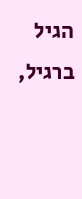הגיל ברגיל,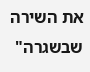את השירה שבשגרה"